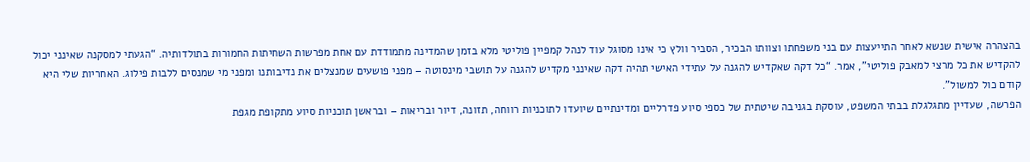בהצהרה אישית שנשא לאחר התייעצות עם בני משפחתו וצוותו הבכיר, הסביר וולץ כי אינו מסוגל עוד לנהל קמפיין פוליטי מלא בזמן שהמדינה מתמודדת עם אחת מפרשות השחיתות החמורות בתולדותיה. “הגעתי למסקנה שאינני יכול להקדיש את כל מרצי למאבק פוליטי”, אמר. “כל דקה שאקדיש להגנה על עתידי האישי תהיה דקה שאינני מקדיש להגנה על תושבי מינסוטה – מפני פושעים שמנצלים את נדיבותנו ומפני מי שמנסים ללבות פילוג. האחריות שלי היא קודם כול למשול”.
הפרשה, שעדיין מתגלגלת בבתי המשפט, עוסקת בגניבה שיטתית של כספי סיוע פדרליים ומדינתיים שיועדו לתוכניות רווחה, תזונה, דיור ובריאות – ובראשן תוכניות סיוע מתקופת מגפת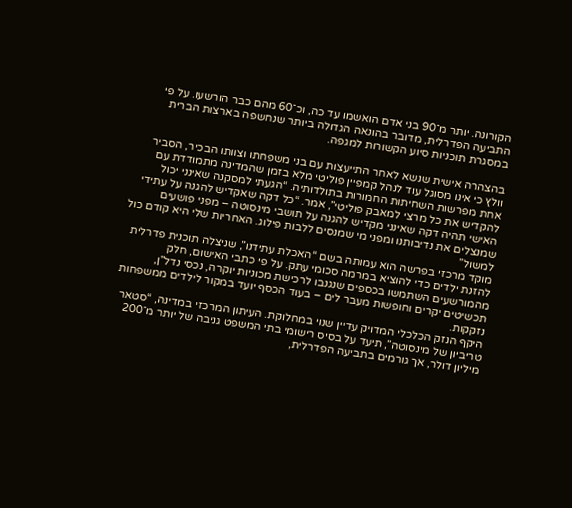הקורונה. יותר מ־90 בני אדם הואשמו עד כה, וכ־60 מהם כבר הורשעו. על פי התביעה הפדרלית, מדובר בהונאה הגדולה ביותר שנחשפה בארצות הברית במסגרת תוכניות סיוע הקשורות למגפה.

בהצהרה אישית שנשא לאחר התייעצות עם בני משפחתו וצוותו הבכיר, הסביר וולץ כי אינו מסוגל עוד לנהל קמפיין פוליטי מלא בזמן שהמדינה מתמודדת עם אחת מפרשות השחיתות החמורות בתולדותיה. “הגעתי למסקנה שאינני יכול להקדיש את כל מרצי למאבק פוליטי”, אמר. “כל דקה שאקדיש להגנה על עתידי האישי תהיה דקה שאינני מקדיש להגנה על תושבי מינסוטה – מפני פושעים שמנצלים את נדיבותנו ומפני מי שמנסים ללבות פילוג. האחריות שלי היא קודם כול למשול”
מוקד מרכזי בפרשה הוא עמותה בשם “האכלת עתידנו”, שניצלה תוכנית פדרלית להזנת ילדים כדי להוציא במרמה סכומי עתק. על פי כתבי האישום, חלק מהמורשעים השתמשו בכספים שנגנבו לרכישת מכוניות יוקרה, נכסי נדל”ן, תכשיטים יקרים וחופשות מעבר לים – בעוד הכסף יועד במקור לילדים ממשפחות נזקקות.
היקף הנזק הכלכלי המדויק עדיין שנוי במחלוקת. העיתון המרכזי במדינה, “סטאר טריביון של מינסוטה”, תיעד על בסיס רישומי בתי המשפט גניבה של יותר מ־200 מיליון דולר, אך גורמים בתביעה הפדרלית,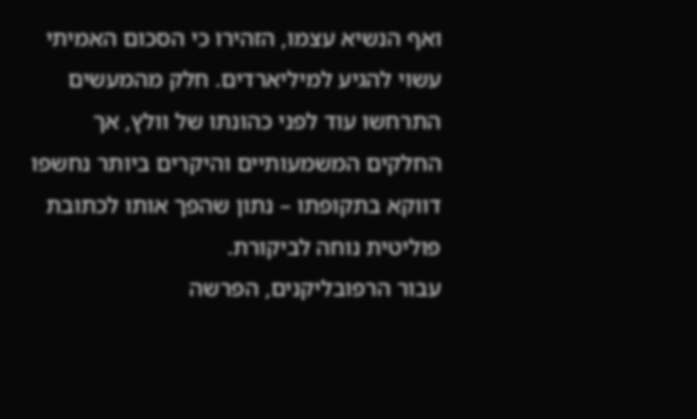ואף הנשיא עצמו, הזהירו כי הסכום האמיתי עשוי להגיע למיליארדים. חלק מהמעשים התרחשו עוד לפני כהונתו של וולץ, אך החלקים המשמעותיים והיקרים ביותר נחשפו דווקא בתקופתו – נתון שהפך אותו לכתובת פוליטית נוחה לביקורת.
עבור הרפובליקנים, הפרשה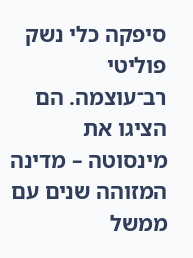סיפקה כלי נשק פוליטי רב־עוצמה. הם הציגו את מינסוטה – מדינה המזוהה שנים עם ממשל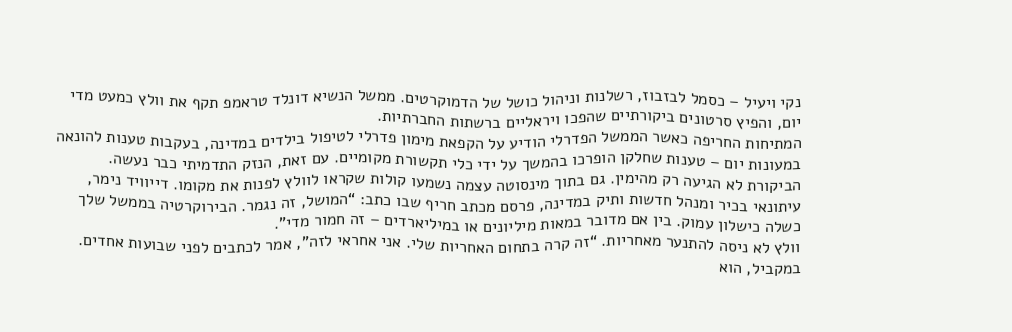נקי ויעיל – כסמל לבזבוז, רשלנות וניהול כושל של הדמוקרטים. ממשל הנשיא דונלד טראמפ תקף את וולץ כמעט מדי יום, והפיץ סרטונים ביקורתיים שהפכו ויראליים ברשתות החברתיות.
המתיחות החריפה כאשר הממשל הפדרלי הודיע על הקפאת מימון פדרלי לטיפול בילדים במדינה, בעקבות טענות להונאה במעונות יום – טענות שחלקן הופרכו בהמשך על ידי כלי תקשורת מקומיים. עם זאת, הנזק התדמיתי כבר נעשה.
הביקורת לא הגיעה רק מהימין. גם בתוך מינסוטה עצמה נשמעו קולות שקראו לוולץ לפנות את מקומו. דייוויד נימר, עיתונאי בכיר ומנהל חדשות ותיק במדינה, פרסם מכתב חריף שבו כתב: “המושל, זה נגמר. הבירוקרטיה בממשל שלך כשלה כישלון עמוק. בין אם מדובר במאות מיליונים או במיליארדים – זה חמור מדי”.
וולץ לא ניסה להתנער מאחריות. “זה קרה בתחום האחריות שלי. אני אחראי לזה”, אמר לכתבים לפני שבועות אחדים. במקביל, הוא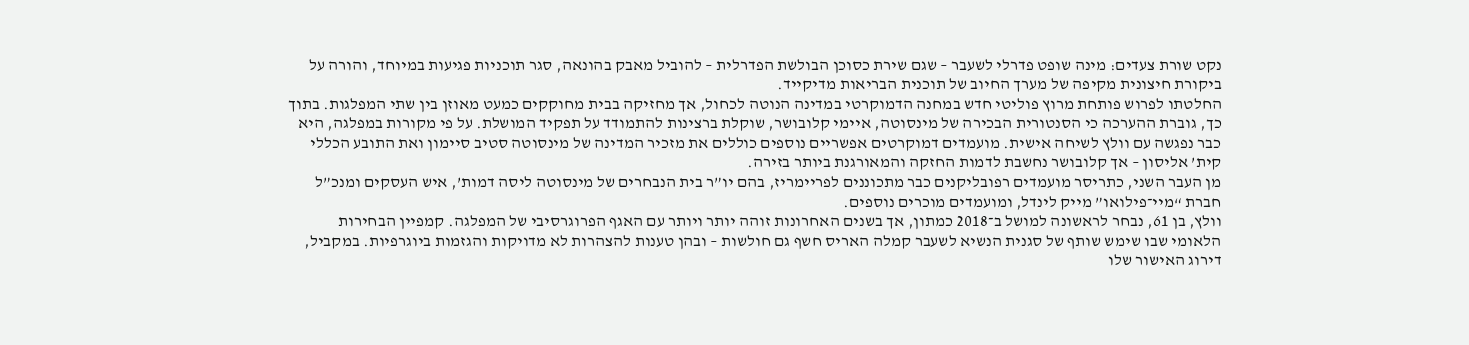נקט שורת צעדים: מינה שופט פדרלי לשעבר – שגם שירת כסוכן הבולשת הפדרלית – להוביל מאבק בהונאה, סגר תוכניות פגיעות במיוחד, והורה על ביקורת חיצונית מקיפה של מערך החיוב של תוכנית הבריאות מדיקייד.
החלטתו לפרוש פותחת מרוץ פוליטי חדש במחנה הדמוקרטי במדינה הנוטה לכחול, אך מחזיקה בבית מחוקקים כמעט מאוזן בין שתי המפלגות. בתוך כך, גוברת ההערכה כי הסנטורית הבכירה של מינסוטה, איימי קלובושר, שוקלת ברצינות להתמודד על תפקיד המושלת. על פי מקורות במפלגה, היא כבר נפגשה עם וולץ לשיחה אישית. מועמדים דמוקרטים אפשריים נוספים כוללים את מזכיר המדינה של מינסוטה סטיב סיימון ואת התובע הכללי קית’ אליסון – אך קלובושר נחשבת לדמות החזקה והמאורגנת ביותר בזירה.
מן העבר השני, כתריסר מועמדים רפובליקנים כבר מתכוננים לפריימריז, בהם יו”ר בית הנבחרים של מינסוטה ליסה דמות’, איש העסקים ומנכ”ל חברת “מיי־פילואו” מייק לינדל, ומועמדים מוכרים נוספים.
וולץ, בן 61, נבחר לראשונה למושל ב־2018 כמתון, אך בשנים האחרונות זוהה יותר ויותר עם האגף הפרוגרסיבי של המפלגה. קמפיין הבחירות הלאומי שבו שימש שותף של סגנית הנשיא לשעבר קמלה האריס חשף גם חולשות – ובהן טענות להצהרות לא מדויקות והגזמות ביוגרפיות. במקביל, דירוג האישור שלו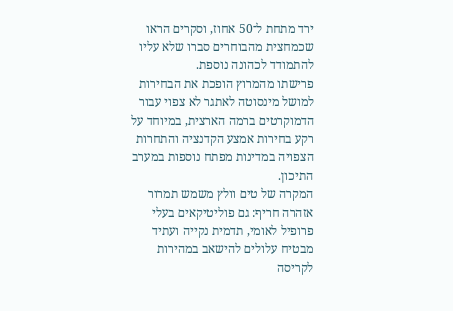ירד מתחת ל־50 אחוז, וסקרים הראו שכמחצית מהבוחרים סברו שלא עליו להתמודד לכהונה נוספת.
פרישתו מהמרוץ הופכת את הבחירות למושל מינסוטה לאתגר לא צפוי עבור הדמוקרטים ברמה הארצית, במיוחד על רקע בחירות אמצע הקדנציה והתחרות הצפויה במדינות מפתח נוספות במערב התיכון.
המקרה של טים וולץ משמש תמרור אזהרה חריף: גם פוליטיקאים בעלי פרופיל לאומי, תדמית נקייה ועתיד מבטיח עלולים להישאב במהירות לקריסה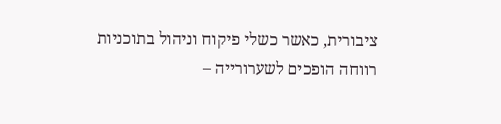ציבורית, כאשר כשלי פיקוח וניהול בתוכניות רווחה הופכים לשערורייה –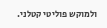ולמוקש פוליטי קטלני.